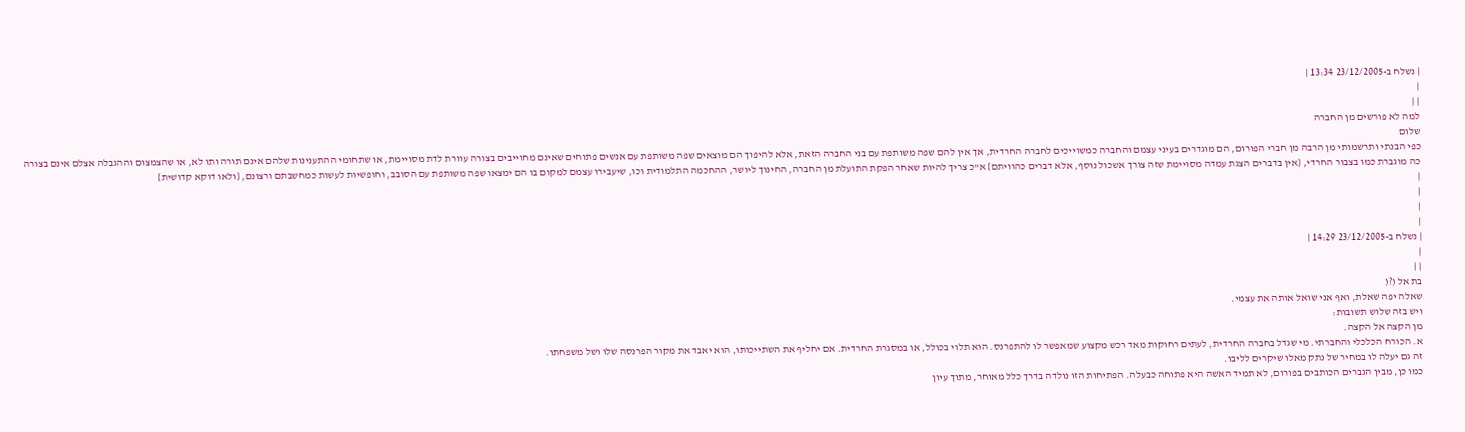| נשלח ב-23/12/2005 13:34 |
|
| |
למה לא פורשים מן החברה
שלום
כפי הבנתי ותרשמותי מן הרבה מן חברי הפורום, הם מוגדרים בעיני עצמם והחברה כמשוייכים לחברה החרדית, אך אין להם שפה משותפת עם בני החברה הזאת, אלא להיפוך הם מוצאים שפה משותפת עם אנשים פתוחים שאינם מחוייבים בצורה עוורת לדת מסויימת, או שתחומי ההתענינות שלהם אינם תורה ותו לא, או שהצמצום וההגבלה אצלם אינם בצורה כה מוגברת כמו בצבור החרדי, {אין בדברים הצגת עמדה מסויימת שזה צורך אשכול נוסף, אלא דברים כהוויתם} א"כ צריך להיות שאחר הפקת התועלת מן החברה, החינוך ליושר, ההחכמה התלמודית וכו, שיעבירו עצמם למקום בו הם ימצאו שפה משותפת עם הסובב, וחופשיות לעשות כמחשבתם ורצונם, {ולאו דוקא קדושית}
|
|
|
|
| נשלח ב-23/12/2005 14:29 |
|
| |
בת אל (?(
שאלה יפה שאלת, ואף אני שואל אותה את עצמי.
ויש בזה שלוש תשובות:
מן הקצה אל הקצה.
א. הכורח הכלכלי והחברתי. מי שגדל בחברה החרדית, לעתים רחוקות מאד רכש מקצוע שמאפשר לו להתפרנס. הוא תלוי בכולל, או במסגרת החרדית. אם יחליף את השתייכותו, הוא יאבד את מקור הפרנסה שלו ושל משפחתו.
זה גם יעלה לו במחיר של נתק מאלו שיקרים לליבו.
כמו כן, מבין הגברים הכותבים בפורום, לא תמיד האשה היא פתוחה כבעלה. הפתיחות הזו נולדה בדרך כלל מאוחר, מתוך עיון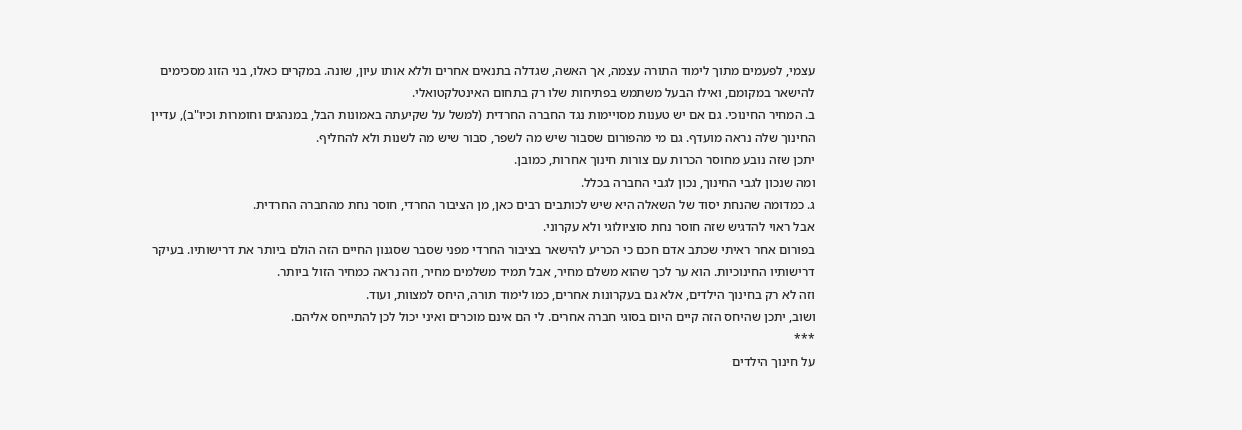עצמי, לפעמים מתוך לימוד התורה עצמה, אך האשה, שגדלה בתנאים אחרים וללא אותו עיון, שונה. במקרים כאלו, בני הזוג מסכימים להישאר במקומם, ואילו הבעל משתמש בפתיחות שלו רק בתחום האינטלקטואלי.
ב. המחיר החינוכי. גם אם יש טענות מסויימות נגד החברה החרדית (למשל על שקיעתה באמונות הבל, במנהגים וחומרות וכיו"ב), עדיין החינוך שלה נראה מועדף. גם מי מהפורום שסבור שיש מה לשפר, סבור שיש מה לשנות ולא להחליף.
יתכן שזה נובע מחוסר הכרות עם צורות חינוך אחרות, כמובן.
ומה שנכון לגבי החינוך, נכון לגבי החברה בכלל.
ג. כמדומה שהנחת יסוד של השאלה היא שיש לכותבים רבים כאן, מן הציבור החרדי, חוסר נחת מהחברה החרדית.
אבל ראוי להדגיש שזה חוסר נחת סוציולוגי ולא עקרוני.
בפורום אחר ראיתי שכתב אדם חכם כי הכריע להישאר בציבור החרדי מפני שסבר שסגנון החיים הזה הולם ביותר את דרישותיו. בעיקר דרישותיו החינוכיות. הוא ער לכך שהוא משלם מחיר, אבל תמיד משלמים מחיר, וזה נראה כמחיר הזול ביותר.
וזה לא רק בחינוך הילדים, אלא גם בעקרונות אחרים, כמו לימוד תורה, היחס למצוות, ועוד.
ושוב, יתכן שהיחס הזה קיים היום בסוגי חברה אחרים. לי הם אינם מוכרים ואיני יכול לכן להתייחס אליהם.
***
על חינוך הילדים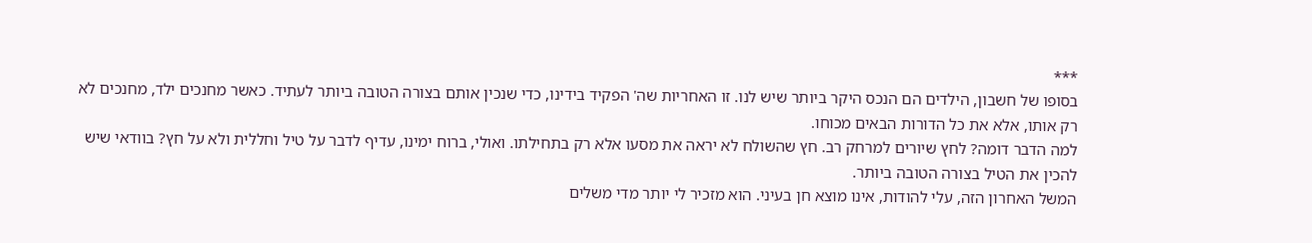***
בסופו של חשבון, הילדים הם הנכס היקר ביותר שיש לנו. זו האחריות שה' הפקיד בידינו, כדי שנכין אותם בצורה הטובה ביותר לעתיד. כאשר מחנכים ילד, מחנכים לא רק אותו, אלא את כל הדורות הבאים מכוחו.
למה הדבר דומה? לחץ שיורים למרחק רב. חץ שהשולח לא יראה את מסעו אלא רק בתחילתו. ואולי, ברוח ימינו, עדיף לדבר על טיל וחללית ולא על חץ? בוודאי שיש להכין את הטיל בצורה הטובה ביותר.
המשל האחרון הזה, עלי להודות, אינו מוצא חן בעיני. הוא מזכיר לי יותר מדי משלים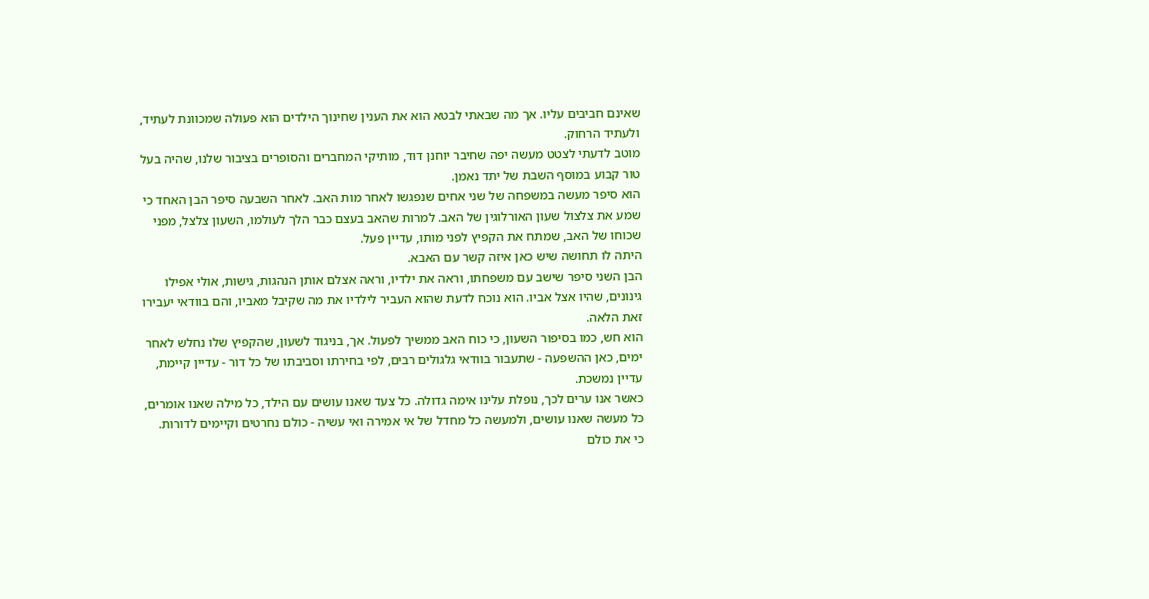שאינם חביבים עליו. אך מה שבאתי לבטא הוא את הענין שחינוך הילדים הוא פעולה שמכוונת לעתיד, ולעתיד הרחוק.
מוטב לדעתי לצטט מעשה יפה שחיבר יוחנן דוד, מותיקי המחברים והסופרים בציבור שלנו, שהיה בעל טור קבוע במוסף השבת של יתד נאמן.
הוא סיפר מעשה במשפחה של שני אחים שנפגשו לאחר מות האב. לאחר השבעה סיפר הבן האחד כי שמע את צלצול שעון האורלוגין של האב. למרות שהאב בעצם כבר הלך לעולמו, השעון צלצל, מפני שכוחו של האב, שמתח את הקפיץ לפני מותו, עדיין פעל.
היתה לו תחושה שיש כאן איזה קשר עם האבא.
הבן השני סיפר שישב עם משפחתו, וראה את ילדיו, וראה אצלם אותן הנהגות, גישות, אולי אפילו גינונים, שהיו אצל אביו. הוא נוכח לדעת שהוא העביר לילדיו את מה שקיבל מאביו, והם בוודאי יעבירו זאת הלאה.
הוא חש, כמו בסיפור השעון, כי כוח האב ממשיך לפעול. אך, בניגוד לשעון, שהקפיץ שלו נחלש לאחר ימים, כאן ההשפעה - שתעבור בוודאי גלגולים רבים, לפי בחירתו וסביבתו של כל דור - עדיין קיימת, עדיין נמשכת.
כאשר אנו ערים לכך, נופלת עלינו אימה גדולה. כל צעד שאנו עושים עם הילד, כל מילה שאנו אומרים, כל מעשה שאנו עושים, ולמעשה כל מחדל של אי אמירה ואי עשיה - כולם נחרטים וקיימים לדורות.
כי את כולם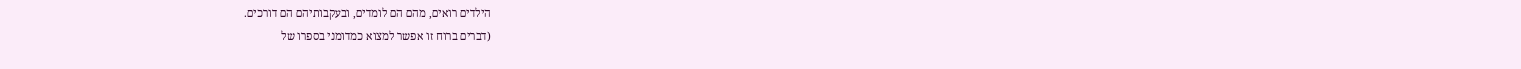הילדים רואים, מהם הם לומדים, ובעקבותיהם הם דורכים.
(דברים ברוח זו אפשר למצוא כמדומני בספרו של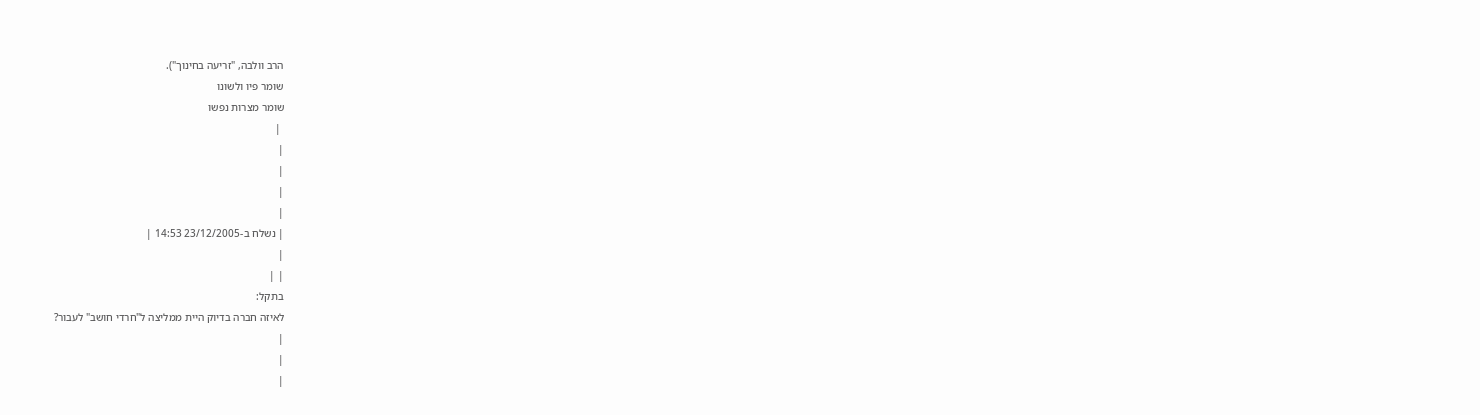הרב וולבה, "זריעה בחינוך").
שומר פיו ולשונו
שומר מצרות נפשו
 |
|
|
|
|
| נשלח ב-23/12/2005 14:53 |
|
| |
בתקל:
לאיזה חברה בדיוק היית ממליצה ל"חרדי חושב" לעבור?
|
|
|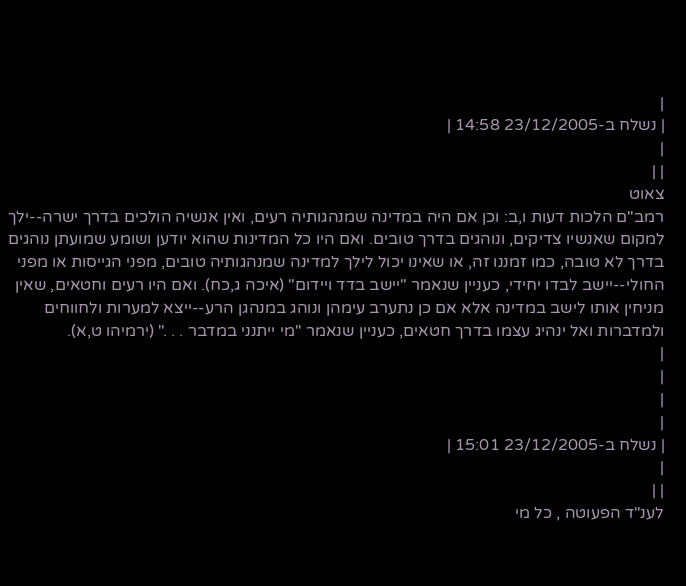|
| נשלח ב-23/12/2005 14:58 |
|
| |
צאוט
רמב"ם הלכות דעות ו,ב: וכן אם היה במדינה שמנהגותיה רעים, ואין אנשיה הולכים בדרך ישרה--ילך למקום שאנשיו צדיקים, ונוהגים בדרך טובים. ואם היו כל המדינות שהוא יודען ושומע שמועתן נוהגים בדרך לא טובה, כמו זמננו זה, או שאינו יכול לילך למדינה שמנהגותיה טובים, מפני הגייסות או מפני החולי--יישב לבדו יחידי, כעניין שנאמר "יישב בדד ויידום" (איכה ג,כח). ואם היו רעים וחטאים, שאין מניחין אותו לישב במדינה אלא אם כן נתערב עימהן ונוהג במנהגן הרע--ייצא למערות ולחווחים ולמדברות ואל ינהיג עצמו בדרך חטאים, כעניין שנאמר "מי ייתנני במדבר . . ." (ירמיהו ט,א).
|
|
|
|
| נשלח ב-23/12/2005 15:01 |
|
| |
לענ"ד הפעוטה , כל מי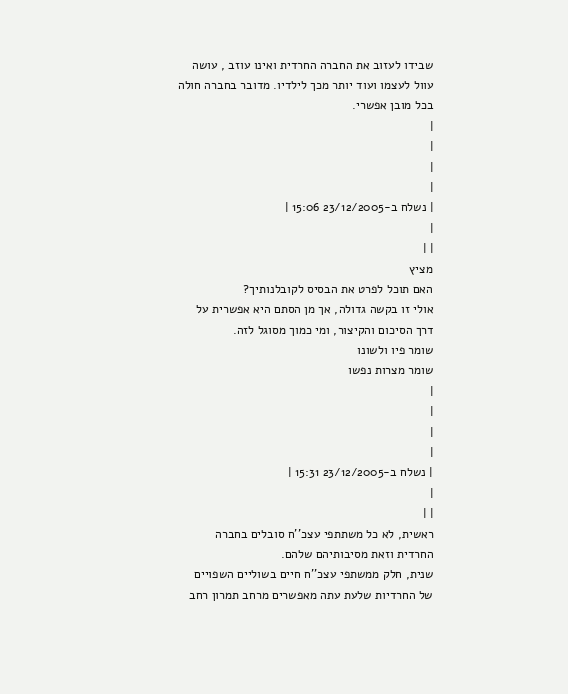שבידו לעזוב את החברה החרדית ואינו עוזב , עושה עוול לעצמו ועוד יותר מכך לילדיו. מדובר בחברה חולה בכל מובן אפשרי.
|
|
|
|
| נשלח ב-23/12/2005 15:06 |
|
| |
מציץ
האם תוכל לפרט את הבסיס לקובלנותיך?
אולי זו בקשה גדולה, אך מן הסתם היא אפשרית על דרך הסיכום והקיצור, ומי כמוך מסוגל לזה.
שומר פיו ולשונו
שומר מצרות נפשו
|
|
|
|
| נשלח ב-23/12/2005 15:31 |
|
| |
ראשית, לא כל משתתפי עצכ''ח סובלים בחברה החרדית וזאת מסיבותיהם שלהם.
שנית, חלק ממשתפי עצכ''ח חיים בשוליים השפויים של החרדיות שלעת עתה מאפשרים מרחב תמרון רחב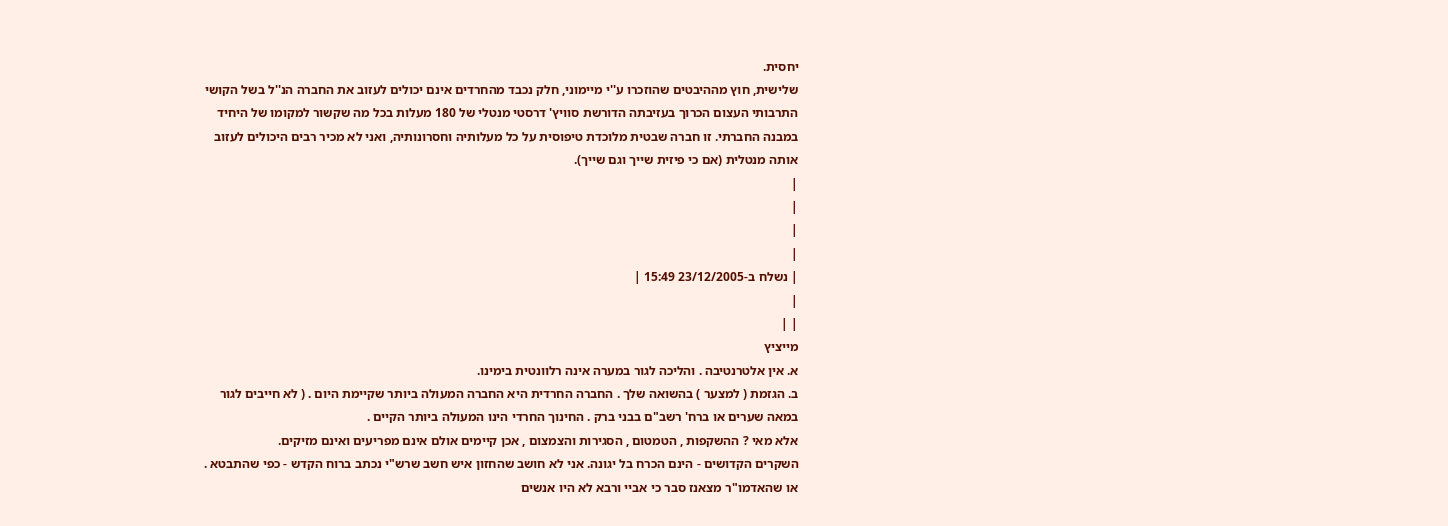יחסית.
שלישית, חוץ מההיבטים שהוזכרו ע''י מיימוני, חלק נכבד מהחרדים אינם יכולים לעזוב את החברה הנ''ל בשל הקושי התרבותי העצום הכרוך בעזיבתה הדורשת סוויץ' דרסטי מנטלי של 180 מעלות בכל מה שקשור למקומו של היחיד במבנה החברתי. זו חברה שבטית מלוכדת טיפוסית על כל מעלותיה וחסרונותיה, ואני לא מכיר רבים היכולים לעזוב אותה מנטלית (אם כי פיזית שייך וגם שייך).
|
|
|
|
| נשלח ב-23/12/2005 15:49 |
|
| |
מייציץ
א. אין אלטרנטיבה . והליכה לגור במערה אינה רלוונטית בימינו.
ב. הגזמת ( למצער ) בהשואה שלך . החברה החרדית היא החברה המעולה ביותר שקיימת היום . ( לא חייבים לגור במאה שערים או ברח' רשב"ם בבני ברק . החינוך החרדי הינו המעולה ביותר הקיים .
אלא מאי ? ההשקפות , הטמטום , הסגירות והצמצום , אכן קיימים אולם אינם מפריעים ואינם מזיקים.
השקרים הקדושים - הינם הכרח בל יגונה. אני לא חושב שהחזון איש חשב שרש"י נכתב ברוח הקדש - כפי שהתבטא . או שהאדמו"ר מצאנז סבר כי אביי ורבא לא היו אנשים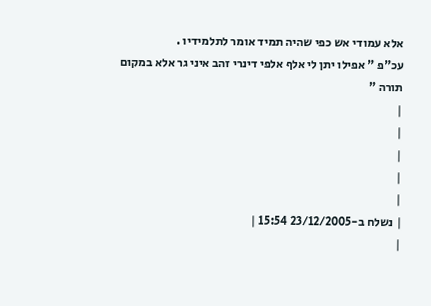אלא עמודי אש כפי שהיה תמיד אומר לתלמידיו .
עכ"פ " אפילו יתן לי אלף אלפי דינרי זהב איני גר אלא במקום תורה "
|
|
|
|
|
| נשלח ב-23/12/2005 15:54 |
|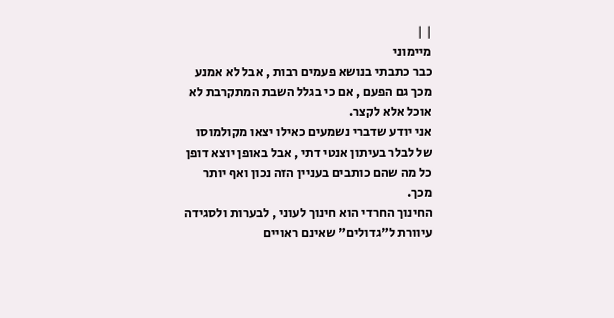| |
מיימוני
כבר כתבתי בנושא פעמים רבות , אבל לא אמנע מכך גם הפעם , אם כי בגלל השבת המתקרבת לא אוכל אלא לקצר.
אני יודע שדברי נשמעים כאילו יצאו מקולמוסו של לבלר בעיתון אנטי דתי , אבל באופן יוצא דופן כל מה שהם כותבים בעניין הזה נכון ואף יותר מכך.
החינוך החרדי הוא חינוך לעוני , לבערות ולסגידה עיוורת ל"גדולים" שאינם ראויים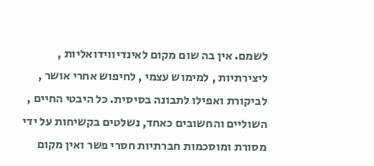לשמם. אין בה שום מקום לאינדיווידואליות , ליצירתיות , למימוש עצמי , לחיפוש אחרי אושר , לביקורת ואפילו לתבונה בסיסית. כל היבטי החיים , השוליים והחשובים כאחד, נשלטים בקשיחות על ידי מסורת ומוסכמות חברתיות חסרי פשר ואין מקום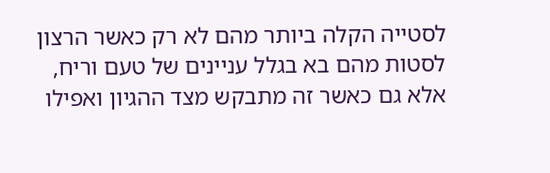לסטייה הקלה ביותר מהם לא רק כאשר הרצון לסטות מהם בא בגלל עניינים של טעם וריח, אלא גם כאשר זה מתבקש מצד ההגיון ואפילו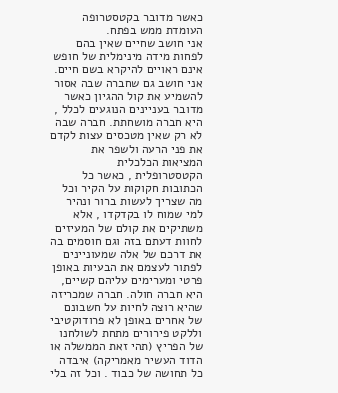כאשר מדובר בקטסטרופה העומדת ממש בפתח.
אני חושב שחיים שאין בהם לפחות מידה מינימלית של חופש אינם ראויים להיקרא בשם חיים. אני חושב גם שחברה שבה אסור להשמיע את קול ההגיון כאשר מדובר בעניינים הנוגעים לכלל , היא חברה מושחתת. חברה שבה לא רק שאין מטכסים עצות לקדם את פני הרעה ולשפר את המציאות הכלכלית הקטסטרופלית , כאשר כל הכתובות חקוקות על הקיר וכל מה שצריך לעשות ברור ונהיר למי שמוח לו בקדקדו , אלא משתיקים את קולם של המעיזים לחוות דעתם בזה וגם חוסמים בה את דרכם של אלה שמעוניינים לפתור לעצמם את הבעיות באופן פרטי ומערימים עליהם קשיים, היא חברה חולה. חברה שמכריזה שהיא רוצה לחיות על חשבונם של אחרים באופן לא פרודוקטיבי וללקט פירורים מתחת לשולחנו של הפריץ (תהי זאת הממשלה או הדוד העשיר מאמריקה) איבדה כל תחושה של כבוד . וכל זה בלי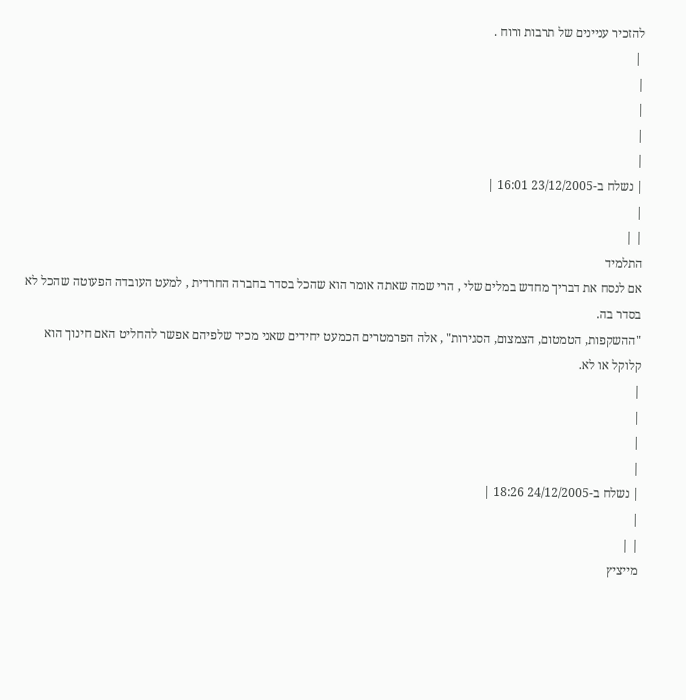להזכיר עניינים של תרבות ורוח .
 |
|
|
|
|
| נשלח ב-23/12/2005 16:01 |
|
| |
התלמיד
אם לנסח את דבריך מחדש במלים שלי , הרי שמה שאתה אומר הוא שהכל בסדר בחברה החרדית , למעט העובדה הפעוטה שהכל לא בסדר בה.
"ההשקפות, הטמטום, הצמצום, הסגירות" , אלה הפרמטרים הכמעט יחידים שאני מכיר שלפיהם אפשר להחליט האם חינוך הוא קלוקל או לא.
|
|
|
|
| נשלח ב-24/12/2005 18:26 |
|
| |
מייציץ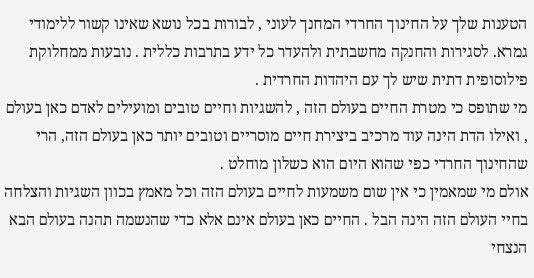הטענות שלך על החינוך החרדי המחנך לעוני , לבורות בכל נושא שאינו קשור ללימודי גמרא. לסגירות והחנקה מחשבתית ולהעדר כל ידע בתרבות כללית . נובעות ממחלוקת פילוסופית דתית שיש לך עם היהדות החרדית .
מי שתופס כי מטרת החיים בעולם הזה , להשגיות וחיים טובים ומועילים לאדם כאן בעולם , ואילו הדת הינה עוד מרכיב ביצירת חיים מוסריים וטובים יותר כאן בעולם הזה, הרי שהחינוך החרדי כפי שהוא היום הוא כשלון מוחלט .
אולם מי שמאמין כי אין שום משמעות לחיים בעולם הזה וכל מאמץ בכוון השגיות והצלחה בחיי העולם הזה הינה הבל . החיים כאן בעולם אינם אלא כדי שהנשמה תהנה בעולם הבא הנצחי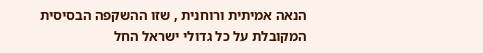הנאה אמיתית ורוחנית , שזו ההשקפה הבסיסית המקובלת על כל גדולי ישראל החל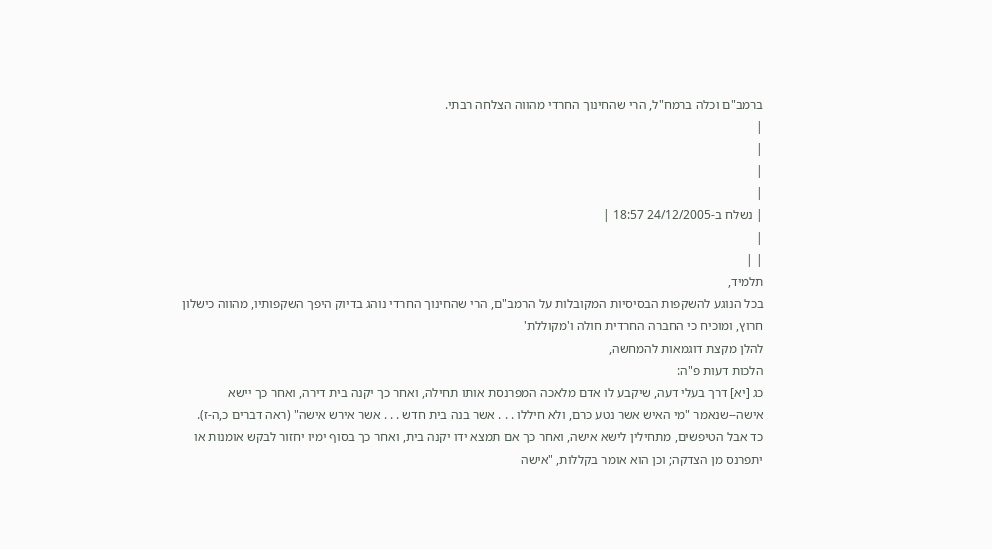ברמב"ם וכלה ברמח"ל, הרי שהחינוך החרדי מהווה הצלחה רבתי.
|
|
|
|
| נשלח ב-24/12/2005 18:57 |
|
| |
תלמיד,
בכל הנוגע להשקפות הבסיסיות המקובלות על הרמב"ם, הרי שהחינוך החרדי נוהג בדיוק היפך השקפותיו, מהווה כישלון חרוץ, ומוכיח כי החברה החרדית חולה ו'מקוללת'
להלן מקצת דוגמאות להמחשה,
הלכות דעות פ"ה:
כג [יא] דרך בעלי דעה, שיקבע לו אדם מלאכה המפרנסת אותו תחילה, ואחר כך יקנה בית דירה, ואחר כך יישא אישה--שנאמר "מי האיש אשר נטע כרם, ולא חיללו . . . אשר בנה בית חדש . . . אשר אירש אישה" (ראה דברים כ,ה-ז).
כד אבל הטיפשים, מתחילין לישא אישה, ואחר כך אם תמצא ידו יקנה בית, ואחר כך בסוף ימיו יחזור לבקש אומנות או יתפרנס מן הצדקה; וכן הוא אומר בקללות, "אישה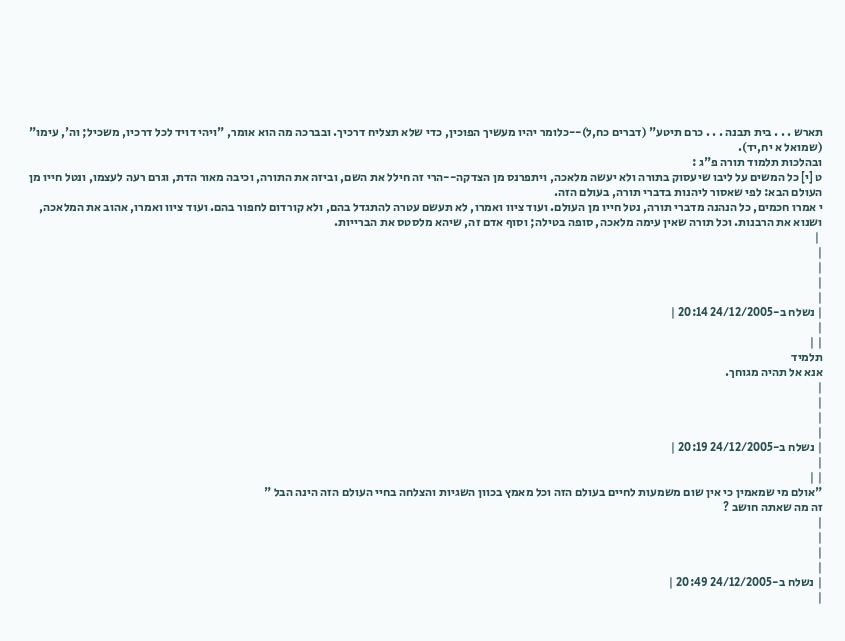תארש . . . בית תבנה . . . כרם תיטע" (דברים כח,ל)--כלומר יהיו מעשיך הפוכין, כדי שלא תצליח דרכיך. ובברכה מה הוא אומר, "ויהי דויד לכל דרכיו, משכיל; וה', עימו" (שמואל א יח,יד).
ובהלכות תלמוד תורה פ"ג :
ט [י] כל המשים על ליבו שיעסוק בתורה ולא יעשה מלאכה, ויתפרנס מן הצדקה--הרי זה חילל את השם, וביזה את התורה, וכיבה מאור הדת, וגרם רעה לעצמו, ונטל חייו מן העולם הבא: לפי שאסור ליהנות בדברי תורה, בעולם הזה.
י אמרו חכמים, כל הנהנה מדברי תורה, נטל חייו מן העולם. ועוד ציוו ואמרו, לא תעשם עטרה להתגדל בהם, ולא קורדום לחפור בהם. ועוד ציוו ואמרו, אהוב את המלאכה, ושנוא את הרבנות. וכל תורה שאין עימה מלאכה, סופה בטילה; וסוף אדם זה, שיהא מלסטס את הברייות.
 |
|
|
|
|
| נשלח ב-24/12/2005 20:14 |
|
| |
תלמיד
אנא אל תהיה מגוחך.
|
|
|
|
| נשלח ב-24/12/2005 20:19 |
|
| |
"אולם מי שמאמין כי אין שום משמעות לחיים בעולם הזה וכל מאמץ בכוון השגיות והצלחה בחיי העולם הזה הינה הבל "
זה מה שאתה חושב ?
|
|
|
|
| נשלח ב-24/12/2005 20:49 |
|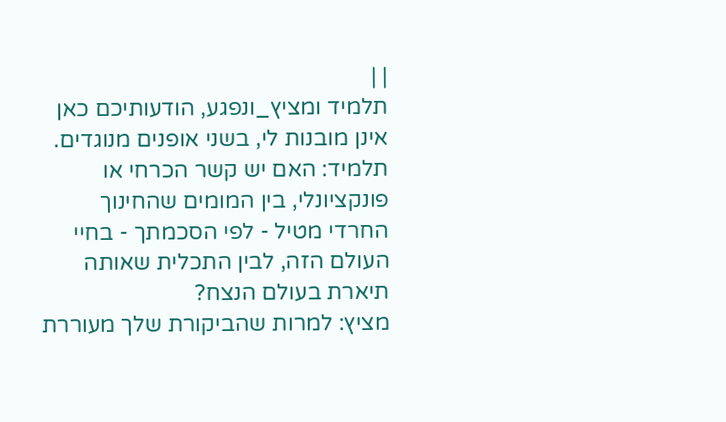| |
תלמיד ומציץ_ונפגע, הודעותיכם כאן אינן מובנות לי, בשני אופנים מנוגדים.
תלמיד: האם יש קשר הכרחי או פונקציונלי, בין המומים שהחינוך החרדי מטיל - לפי הסכמתך - בחיי העולם הזה, לבין התכלית שאותה תיארת בעולם הנצח?
מציץ: למרות שהביקורת שלך מעוררת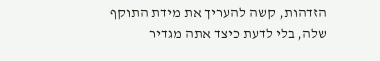הזדהות, קשה להעריך את מידת התוקף שלה, בלי לדעת כיצד אתה מגדיר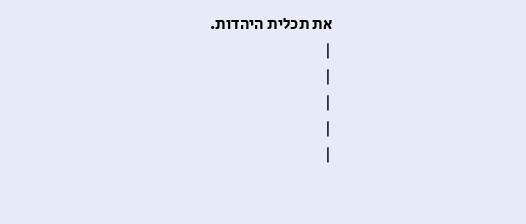את תכלית היהדות.
|
|
|
|
|